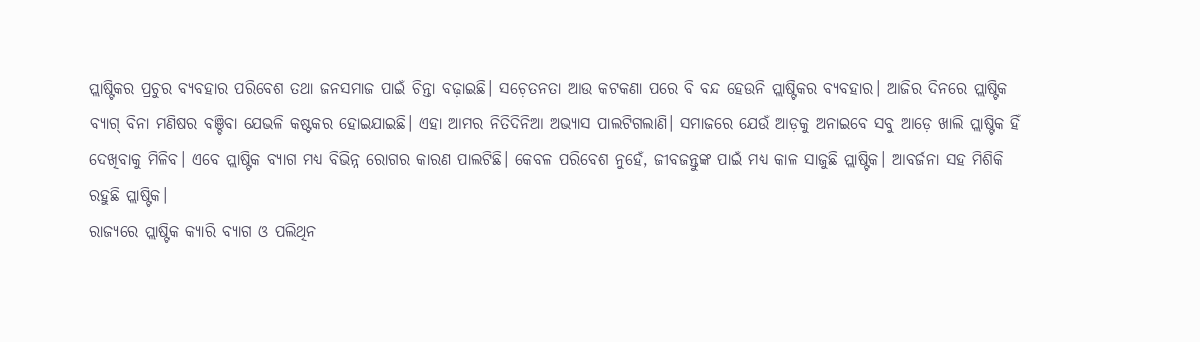ପ୍ଲାଷ୍ଟିକର ପ୍ରଚୁର ବ୍ୟବହାର ପରିବେଶ ତଥା ଜନସମାଜ ପାଇଁ ଚିନ୍ତା ବଢ଼ାଇଛି। ସଚ଼େତନତା ଆଉ କଟକଣା ପରେ ବି ବନ୍ଦ ହେଉନି ପ୍ଲାଷ୍ଟିକର ବ୍ୟବହାର। ଆଜିର ଦିନରେ ପ୍ଲାଷ୍ଟିକ ବ୍ୟାଗ୍ ବିନା ମଣିଷର ବଞ୍ଚିବା ଯେଭଳି କଷ୍ଟକର ହୋଇଯାଇଛି। ଏହା ଆମର ନିତିଦିନିଆ ଅଭ୍ୟାସ ପାଲଟିଗଲାଣି। ସମାଜରେ ଯେଉଁ ଆଡ଼କୁ ଅନାଇବେ ସବୁ ଆଡ଼େ ଖାଲି ପ୍ଲାଷ୍ଟିକ ହିଁ ଦେଖିବାକୁ ମିଳିବ। ଏବେ ପ୍ଲାଷ୍ଟିକ ବ୍ୟାଗ ମଧ୍ୟ ବିଭିନ୍ନ ରୋଗର କାରଣ ପାଲଟିଛି। କେବଳ ପରିବେଶ ନୁହେଁ, ଜୀବଜନ୍ତୁଙ୍କ ପାଇଁ ମଧ୍ୟ କାଳ ସାଜୁଛି ପ୍ଲାଷ୍ଟିକ। ଆବର୍ଜନା ସହ ମିଶିକି ରହୁଛି ପ୍ଲାଷ୍ଟିକ।
ରାଜ୍ୟରେ ପ୍ଲାଷ୍ଟିକ କ୍ୟାରି ବ୍ୟାଗ ଓ ପଲିଥିନ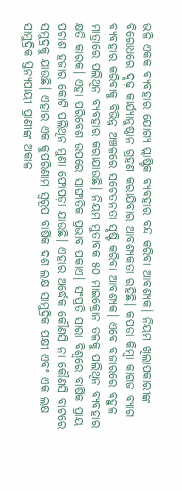ଭଳି ଏକକ ବ୍ୟବହାର ଯୋଗ୍ୟ ପ୍ଲାଷ୍ଟିକ ବ୍ୟବହାର ବନ୍ଦ କରିବା ଆବଶ୍ୟକ। ନିୟମ ଖିଲାପକାରୀଙ୍କ ବିରୋଧରେ ଦୃଢ଼ କାର୍ଯ୍ୟାନୁଷ୍ଠାନ ଗ୍ରହଣ କରାଯିବାର ଆବଶ୍ୟକତା ରହିଛି। କପଡା କିମ୍ବା କାଗଜ ବ୍ୟାଗ ବ୍ୟବହାର କରିବାକୁ ବିଭିନ୍ନ ଅଞ୍ଚଳରେ ସଚେତନତା ସୃଷ୍ଟି କରିବା ଆବଶ୍ୟକ। ଏବେ ବଜାରରେ ବହୁଳ ମାତ୍ରାରେ ପଲିଥିନ ବ୍ୟବହାର କରାଯାଉଛି। ନିୟମ ମୁତାବକ ୫୦ ମାଇକ୍ରୋନ ତଳକୁ ପଲିଥିନ ବ୍ୟବହାର କ୍ଷତି କାରକ। ଏହା ପରିବେଶ ଉପରେ ସାଙ୍ଘାତିକ ପ୍ରଭାବ ପକାଏ। ସଂପ୍ରତି ସାରା ବିଶ୍ୱରେ ବାର୍ଷିକ ପ୍ରାୟ ପଚାଶ ହଜାର କୋଟି ପଲିଥିନ ମୁଣା ଫୋପଡ଼ା ଯାଉଛି। ଏହାର ଅର୍ଦ୍ଧେକ କୌଣସି ନା କୌଣସି ବାଟରେ ସମୁଦ୍ରକୁ ଯାଉଛି। ଏହାର ଏକ କୁପରିଣାମ ସ୍ବରୂପ ବାର୍ଷିକ ଦଶ ଲକ୍ଷ ସାମୁଦ୍ରିକ ପକ୍ଷୀ ଏବଂ ଏକ ଲକ୍ଷ ସାମୁଦ୍ରିକ ସ୍ତନ୍ୟପାୟୀ ପ୍ରାଣୀଙ୍କ ଅକାଳ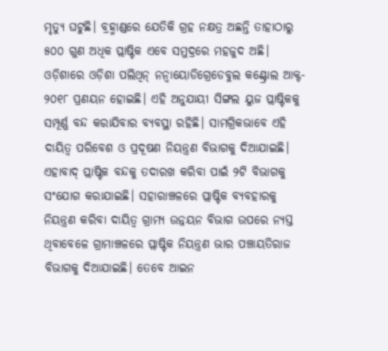ମୃତ୍ୟୁ ଘଟୁଛି। ବ୍ରହ୍ମାଣ୍ଡରେ ଯେତିକି ଗ୍ରହ ନକ୍ଷତ୍ର ଅଛନ୍ତି ତାହାଠାରୁ ୫୦୦ ଗୁଣ ଅଧିକ ପ୍ଲାଷ୍ଟିକ ଏବେ ସମୁଦ୍ରରେ ମହଜୁଦ ଅଛି।
ଓଡ଼ିଶାରେ ଓଡ଼ିଶା ପଲିଥିନ୍ ନନ୍ବାୟୋଡିଗ୍ରେଡେବୁଲ କଣ୍ଟ୍ରୋଲ ଆକ୍ଟ- ୨୦୧୮ ପ୍ରଣୟନ ହୋଇଛି। ଏହି ଅନୁଯାୟୀ ସିଙ୍ଗଲ ୟୁଜ ପ୍ଲାଷ୍ଟିକକୁ ସମ୍ପୂର୍ଣ୍ଣ ବନ୍ଦ କରାଯିବାର ବ୍ୟବସ୍ଥା ରହିଛି। ସାମଗ୍ରିକଭାବେ ଏହି ଦାୟିତ୍ୱ ପରିବେଶ ଓ ପ୍ରଦୂଷଣ ନିୟନ୍ତ୍ରଣ ବିଭାଗକୁ ଦିଆଯାଇଛି। ଏହାବାଦ୍ ପ୍ଲାଷ୍ଟିକ ବନ୍ଦକୁ ତଦାରଖ କରିବା ପାଇଁ ୨ଟି ବିଭାଗକୁ ସଂଯୋଗ କରାଯାଇଛି। ସହାରାଞ୍ଚଳରେ ପ୍ଲାଷ୍ଟିକ ବ୍ୟବହାରକୁ ନିୟନ୍ତ୍ରଣ କରିବା ଦାୟିତ୍ୱ ଗ୍ରାମ୍ୟ ଉନ୍ନୟନ ବିଭାଗ ଉପରେ ନ୍ୟସ୍ତ ଥିବାବେଳେ ଗ୍ରାମାଞ୍ଚଳରେ ପ୍ଲାଷ୍ଟିକ ନିୟନ୍ତ୍ରଣ ଭାର ପଞ୍ଚାୟତିରାଜ ବିଭାଗକୁ ଦିଆଯାଇଛି। ତେବେ ଆଇନ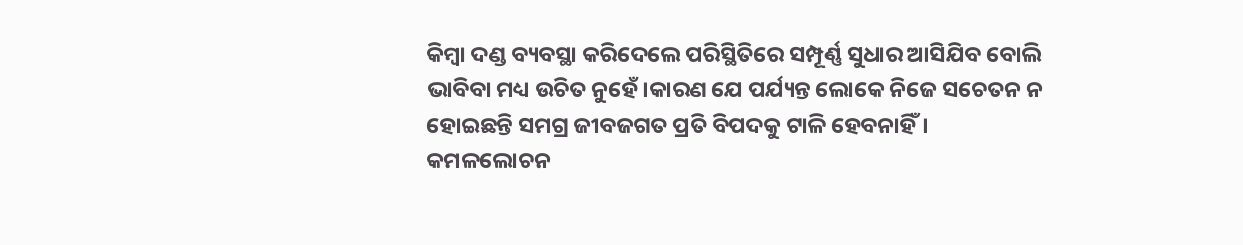କିମ୍ବା ଦଣ୍ଡ ବ୍ୟବସ୍ଥା କରିଦେଲେ ପରିସ୍ଥିତିରେ ସମ୍ପୂର୍ଣ୍ଣ ସୁଧାର ଆସିଯିବ ବୋଲି ଭାବିବା ମଧ୍ୟ ଉଚିତ ନୁହେଁ।କାରଣ ଯେ ପର୍ଯ୍ୟନ୍ତ ଲୋକେ ନିଜେ ସଚେତନ ନ ହୋଇଛନ୍ତି ସମଗ୍ର ଜୀବଜଗତ ପ୍ରତି ବିପଦକୁ ଟାଳି ହେବନାହିଁ।
କମଳଲୋଚନ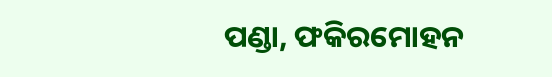ପଣ୍ଡା, ଫକିରମୋହନ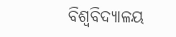ବିଶ୍ୱବିଦ୍ୟାଳୟ